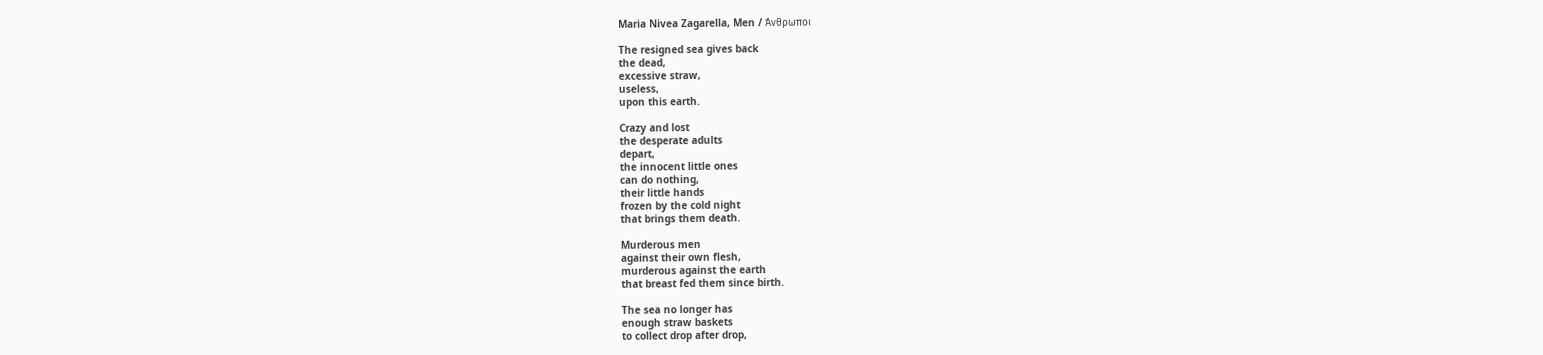Maria Nivea Zagarella, Men / Άνθρωποι

The resigned sea gives back
the dead,
excessive straw,
useless,
upon this earth.

Crazy and lost
the desperate adults
depart,
the innocent little ones
can do nothing,
their little hands
frozen by the cold night
that brings them death.

Murderous men
against their own flesh,
murderous against the earth
that breast fed them since birth.

The sea no longer has
enough straw baskets
to collect drop after drop,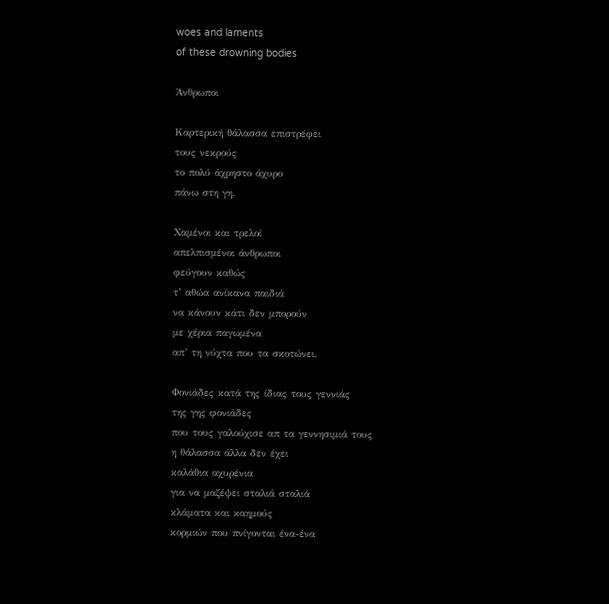woes and laments
of these drowning bodies

Άνθρωποι

Καρτερική θάλασσα επιστρέφει
τους νεκρούς
το πολύ άχρηστο άχυρο
πάνω στη γη.

Χαμένοι και τρελοί
απελπισμένοι άνθρωποι
φεύγουν καθώς
τ’ αθώα ανίκανα παιδιά
να κάνουν κάτι δεν μπορούν
με χέρια παγωμένα
απ’ τη νύχτα που τα σκοτώνει.

Φονιάδες κατά της ίδιας τους γεννιάς
της γης φονιάδες
που τους γαλούχισε απ τα γεννησιμιά τους
η θάλασσα άλλα δεν έχει
καλάθια αχυρένια
για να μαζέψει σταλιά σταλιά
κλάματα και καημούς
κορμιών που πνίγονται ένα-ένα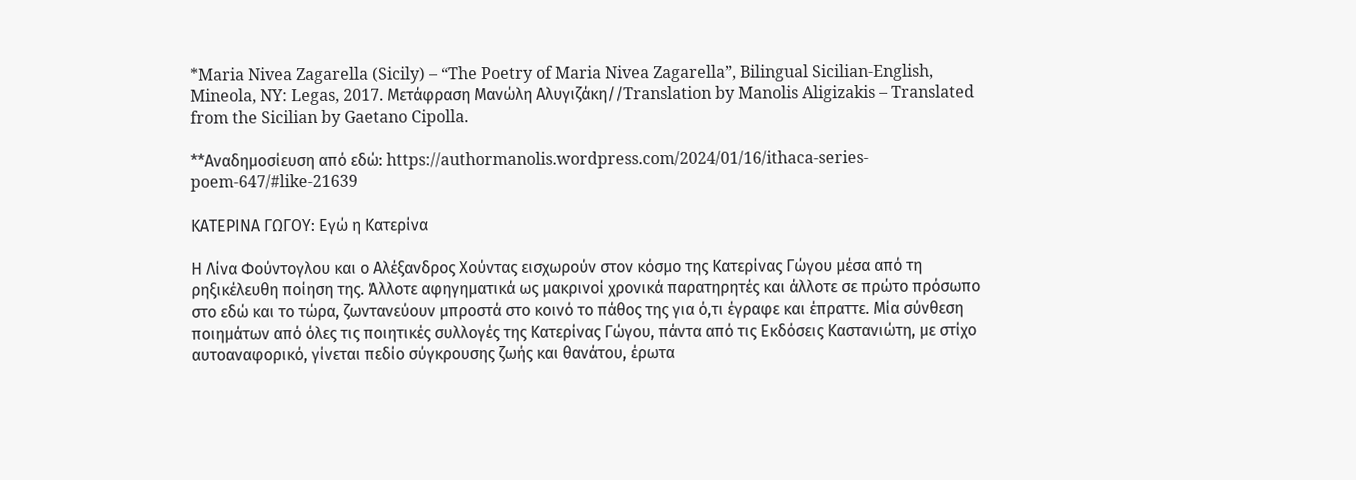*Maria Nivea Zagarella (Sicily) – “The Poetry of Maria Nivea Zagarella”, Bilingual Sicilian-English, Mineola, NY: Legas, 2017. Μετάφραση Μανώλη Αλυγιζάκη//Translation by Manolis Aligizakis – Translated from the Sicilian by Gaetano Cipolla.

**Αναδημοσίευση από εδώ: https://authormanolis.wordpress.com/2024/01/16/ithaca-series-poem-647/#like-21639

ΚΑΤΕΡΙΝΑ ΓΩΓΟΥ: Εγώ η Κατερίνα

Η Λίνα Φούντογλου και ο Αλέξανδρος Χούντας εισχωρούν στον κόσμο της Κατερίνας Γώγου μέσα από τη ρηξικέλευθη ποίηση της. Άλλοτε αφηγηματικά ως μακρινοί χρονικά παρατηρητές και άλλοτε σε πρώτο πρόσωπο στο εδώ και το τώρα, ζωντανεύουν μπροστά στο κοινό το πάθος της για ό,τι έγραφε και έπραττε. Μία σύνθεση ποιημάτων από όλες τις ποιητικές συλλογές της Κατερίνας Γώγου, πάντα από τις Εκδόσεις Καστανιώτη, με στίχο αυτοαναφορικό, γίνεται πεδίο σύγκρουσης ζωής και θανάτου, έρωτα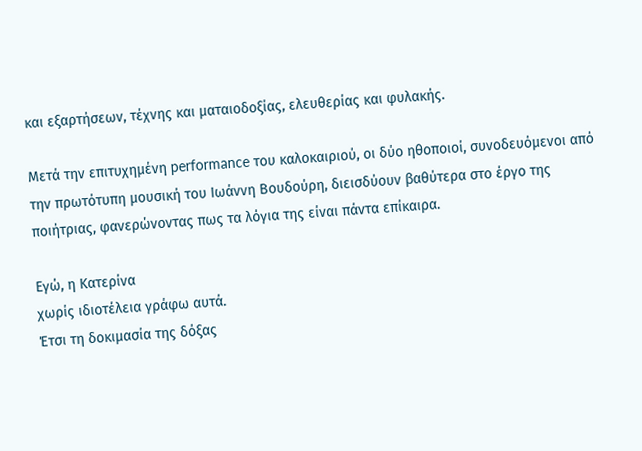και εξαρτήσεων, τέχνης και ματαιοδοξίας, ελευθερίας και φυλακής.

Μετά την επιτυχημένη performance του καλοκαιριού, οι δύο ηθοποιοί, συνοδευόμενοι από την πρωτότυπη μουσική του Ιωάννη Βουδούρη, διεισδύουν βαθύτερα στο έργο της ποιήτριας, φανερώνοντας πως τα λόγια της είναι πάντα επίκαιρα.

Εγώ, η Κατερίνα
χωρίς ιδιοτέλεια γράφω αυτά.
Έτσι τη δοκιμασία της δόξας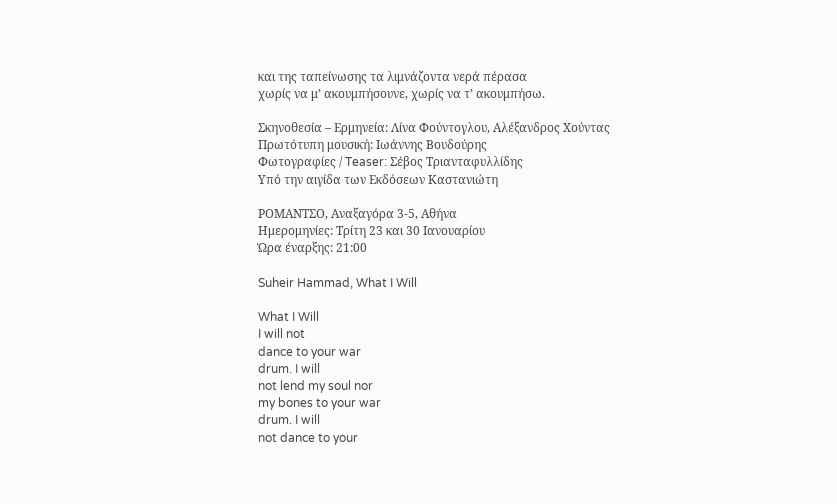και της ταπείνωσης τα λιμνάζοντα νερά πέρασα
χωρίς να μ’ ακουμπήσουνε, χωρίς να τ’ ακουμπήσω.

Σκηνοθεσία – Ερμηνεία: Λίνα Φούντογλου, Αλέξανδρος Χούντας
Πρωτότυπη μουσική: Ιωάννης Βουδούρης
Φωτογραφίες / Teaser: Σέβος Τριανταφυλλίδης
Υπό την αιγίδα των Εκδόσεων Καστανιώτη

ΡΟΜΑΝΤΣΟ, Αναξαγόρα 3-5, Αθήνα
Ημερομηνίες: Τρίτη 23 και 30 Ιανουαρίου
Ώρα έναρξης: 21:00

Suheir Hammad, What I Will

What I Will
I will not
dance to your war
drum. I will
not lend my soul nor
my bones to your war
drum. I will
not dance to your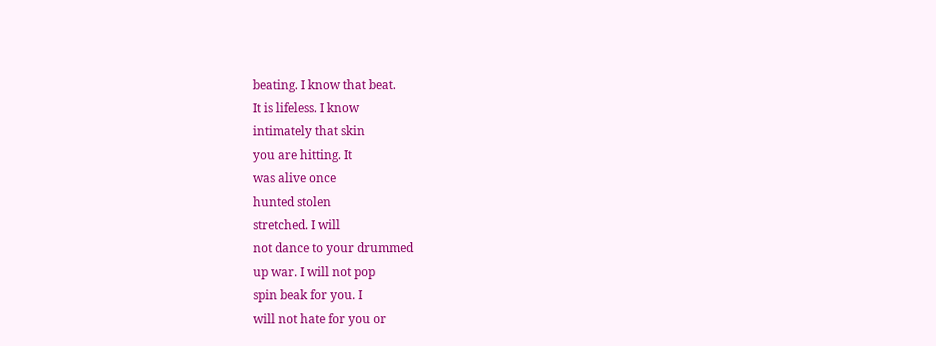beating. I know that beat.
It is lifeless. I know
intimately that skin
you are hitting. It
was alive once
hunted stolen
stretched. I will
not dance to your drummed
up war. I will not pop
spin beak for you. I
will not hate for you or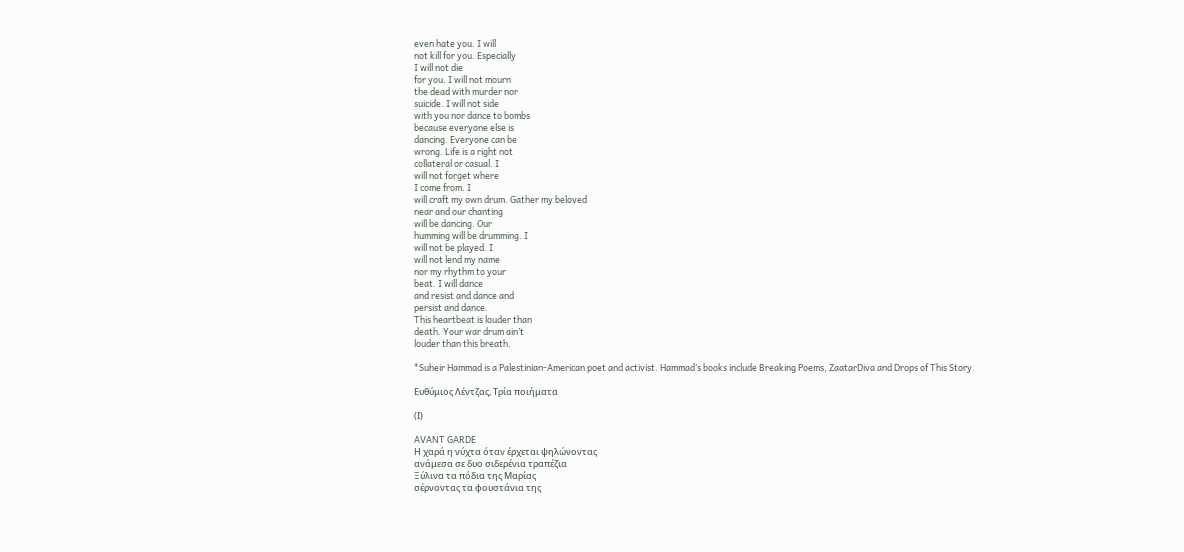even hate you. I will
not kill for you. Especially
I will not die
for you. I will not mourn
the dead with murder nor
suicide. I will not side
with you nor dance to bombs
because everyone else is
dancing. Everyone can be
wrong. Life is a right not
collateral or casual. I
will not forget where
I come from. I
will craft my own drum. Gather my beloved
near and our chanting
will be dancing. Our
humming will be drumming. I
will not be played. I
will not lend my name
nor my rhythm to your
beat. I will dance
and resist and dance and
persist and dance.
This heartbeat is louder than
death. Your war drum ain’t
louder than this breath.

*Suheir Hammad is a Palestinian-American poet and activist. Hammad‘s books include Breaking Poems, ZaatarDiva and Drops of This Story.

Ευθύμιος Λέντζας, Τρία ποιήματα

(Ι)

AVANT GARDE
Η χαρά η νύχτα όταν έρχεται ψηλώνοντας
ανάμεσα σε δυο σιδερένια τραπέζια
Ξύλινα τα πόδια της Μαρίας
σέρνοντας τα φουστάνια της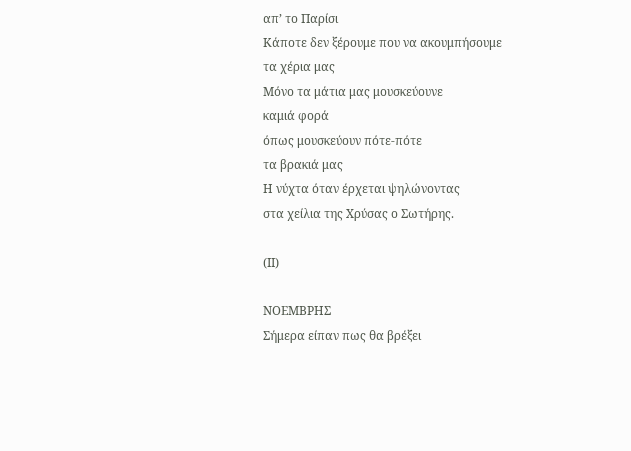απ’ το Παρίσι
Κάποτε δεν ξέρουμε που να ακουμπήσουμε
τα χέρια μας
Μόνο τα μάτια μας μουσκεύουνε
καμιά φορά
όπως μουσκεύουν πότε-πότε
τα βρακιά μας
Η νύχτα όταν έρχεται ψηλώνοντας
στα χείλια της Χρύσας ο Σωτήρης.

(ΙΙ)

ΝΟΕΜΒΡΗΣ
Σήμερα είπαν πως θα βρέξει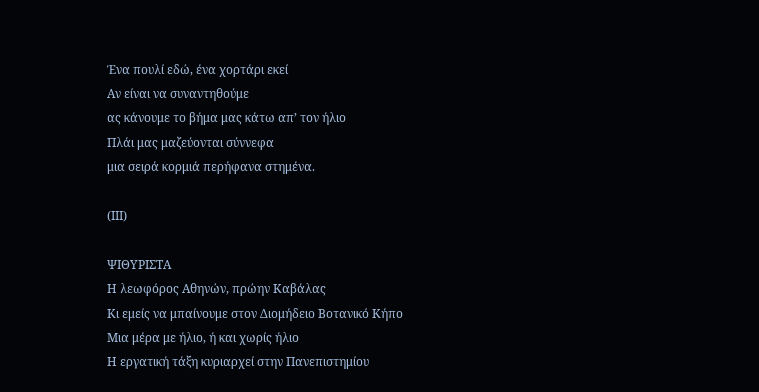Ένα πουλί εδώ, ένα χορτάρι εκεί
Αν είναι να συναντηθούμε
ας κάνουμε το βήμα μας κάτω απ’ τον ήλιο
Πλάι μας μαζεύονται σύννεφα
μια σειρά κορμιά περήφανα στημένα.

(ΙΙΙ)

ΨΙΘΥΡΙΣΤΑ
Η λεωφόρος Αθηνών, πρώην Καβάλας
Κι εμείς να μπαίνουμε στον Διομήδειο Βοτανικό Κήπο
Μια μέρα με ήλιο, ή και χωρίς ήλιο
Η εργατική τάξη κυριαρχεί στην Πανεπιστημίου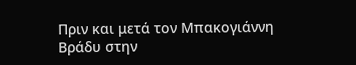Πριν και μετά τον Μπακογιάννη
Βράδυ στην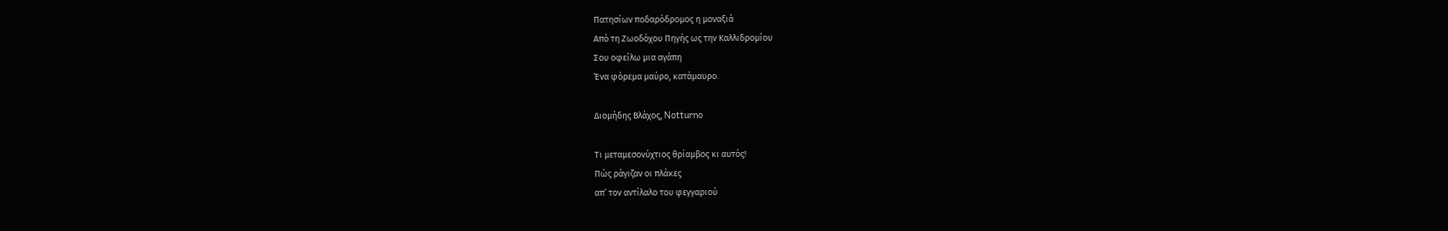Πατησίων ποδαρόδρομος η μοναξιά
Από τη Ζωοδόχου Πηγής ως την Καλλιδρομίου
Σου οφείλω μια αγάπη
Ένα φόρεμα μαύρο, κατάμαυρο.

Διομήδης Βλάχος, Notturno

Τι μεταμεσονύχτιος θρίαμβος κι αυτός!
Πώς ράγιζαν οι πλάκες
απʼ τον αντίλαλο του φεγγαριού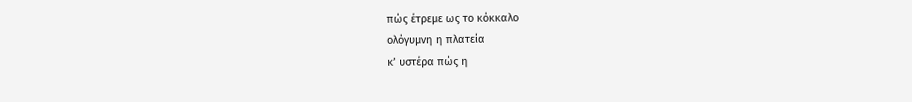πώς έτρεμε ως το κόκκαλο
ολόγυμνη η πλατεία
κʼ υστέρα πώς η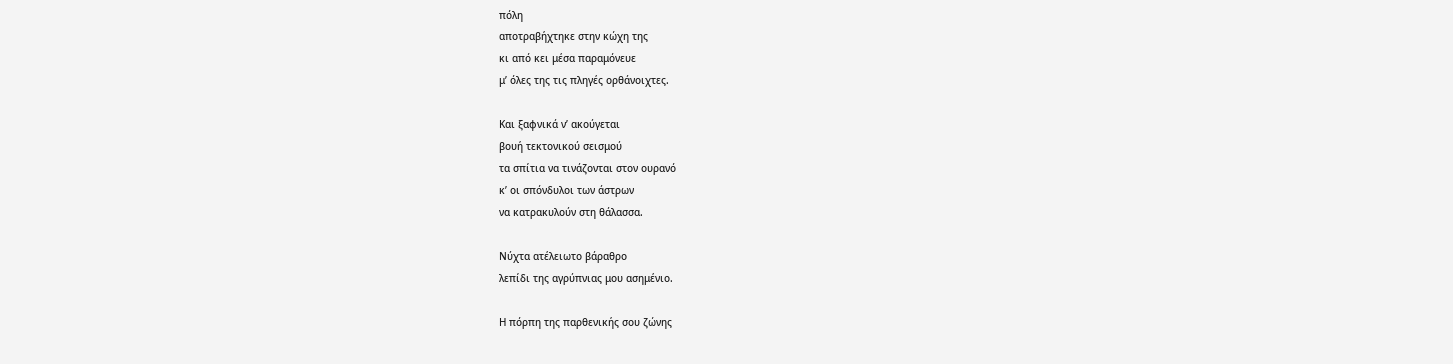πόλη
αποτραβήχτηκε στην κώχη της
κι από κει μέσα παραμόνευε
μʼ όλες της τις πληγές ορθάνοιχτες.

Και ξαφνικά νʼ ακούγεται
βουή τεκτονικού σεισμού
τα σπίτια να τινάζονται στον ουρανό
κʼ οι σπόνδυλοι των άστρων
να κατρακυλούν στη θάλασσα.

Νύχτα ατέλειωτο βάραθρο
λεπίδι της αγρύπνιας μου ασημένιο.

Η πόρπη της παρθενικής σου ζώνης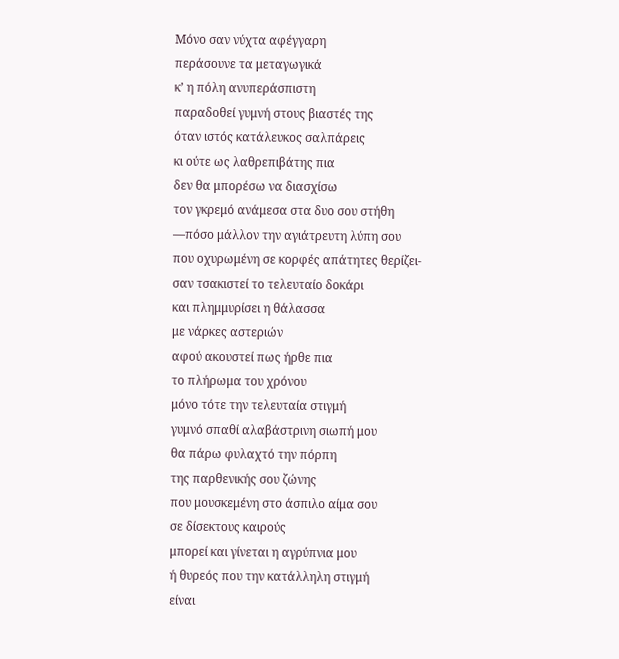Μόνο σαν νύχτα αφέγγαρη
περάσουνε τα μεταγωγικά
κʼ η πόλη ανυπεράσπιστη
παραδοθεί γυμνή στους βιαστές της
όταν ιστός κατάλευκος σαλπάρεις
κι ούτε ως λαθρεπιβάτης πια
δεν θα μπορέσω να διασχίσω
τον γκρεμό ανάμεσα στα δυο σου στήθη
—πόσο μάλλον την αγιάτρευτη λύπη σου
που οχυρωμένη σε κορφές απάτητες θερίζει-
σαν τσακιστεί το τελευταίο δοκάρι
και πλημμυρίσει η θάλασσα
με νάρκες αστεριών
αφού ακουστεί πως ήρθε πια
το πλήρωμα του χρόνου
μόνο τότε την τελευταία στιγμή
γυμνό σπαθί αλαβάστρινη σιωπή μου
θα πάρω φυλαχτό την πόρπη
της παρθενικής σου ζώνης
που μουσκεμένη στο άσπιλο αίμα σου
σε δίσεκτους καιρούς
μπορεί και γίνεται η αγρύπνια μου
ή θυρεός που την κατάλληλη στιγμή
είναι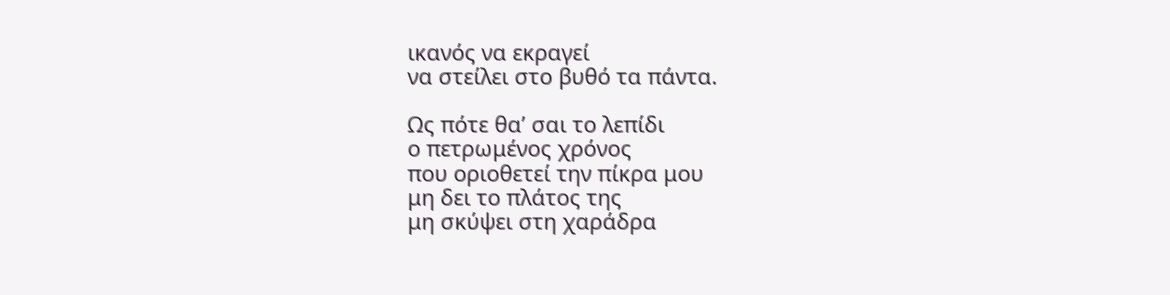ικανός να εκραγεί
να στείλει στο βυθό τα πάντα.

Ως πότε θαʼ σαι το λεπίδι
ο πετρωμένος χρόνος
που οριοθετεί την πίκρα μου
μη δει το πλάτος της
μη σκύψει στη χαράδρα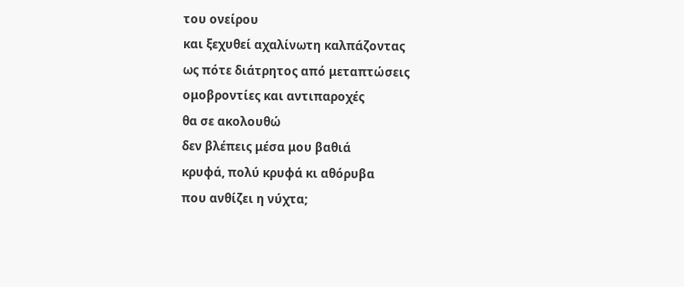του ονείρου
και ξεχυθεί αχαλίνωτη καλπάζοντας
ως πότε διάτρητος από μεταπτώσεις
ομοβροντίες και αντιπαροχές
θα σε ακολουθώ
δεν βλέπεις μέσα μου βαθιά
κρυφά, πολύ κρυφά κι αθόρυβα
που ανθίζει η νύχτα;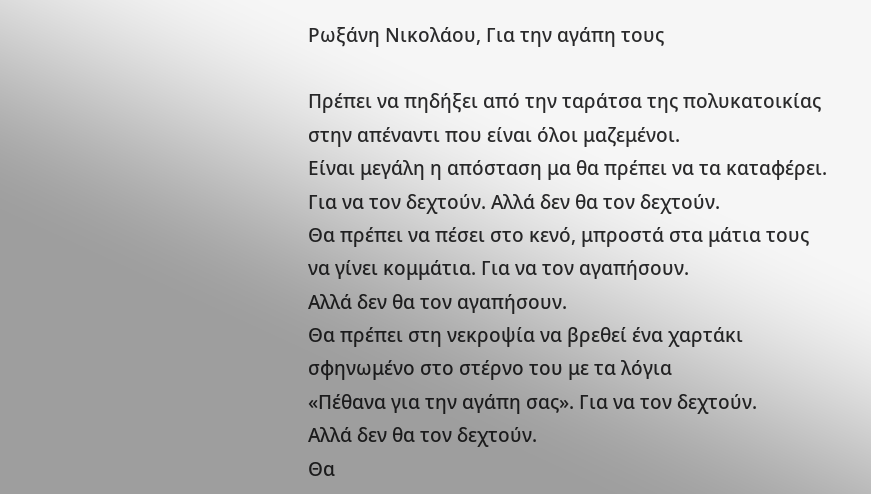Ρωξάνη Νικολάου, Για την αγάπη τους

Πρέπει να πηδήξει από την ταράτσα της πολυκατοικίας
στην απέναντι που είναι όλοι μαζεμένοι.
Είναι μεγάλη η απόσταση μα θα πρέπει να τα καταφέρει.
Για να τον δεχτούν. Αλλά δεν θα τον δεχτούν.
Θα πρέπει να πέσει στο κενό, μπροστά στα μάτια τους
να γίνει κομμάτια. Για να τον αγαπήσουν.
Αλλά δεν θα τον αγαπήσουν.
Θα πρέπει στη νεκροψία να βρεθεί ένα χαρτάκι
σφηνωμένο στο στέρνο του με τα λόγια
«Πέθανα για την αγάπη σας». Για να τον δεχτούν.
Αλλά δεν θα τον δεχτούν.
Θα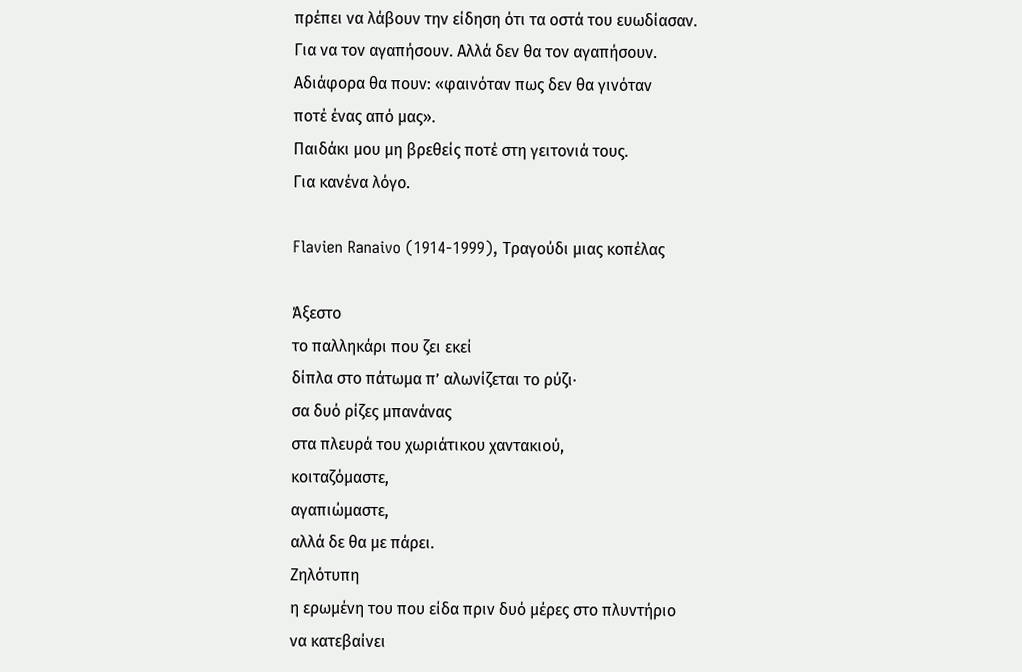πρέπει να λάβουν την είδηση ότι τα οστά του ευωδίασαν.
Για να τον αγαπήσουν. Αλλά δεν θα τον αγαπήσουν.
Αδιάφορα θα πουν: «φαινόταν πως δεν θα γινόταν
ποτέ ένας από μας».
Παιδάκι μου μη βρεθείς ποτέ στη γειτονιά τους.
Για κανένα λόγο.

Flavien Ranaivo (1914-1999), Τραγούδι μιας κοπέλας

Άξεστο
το παλληκάρι που ζει εκεί
δίπλα στο πάτωμα π’ αλωνίζεται το ρύζι·
σα δυό ρίζες μπανάνας
στα πλευρά του χωριάτικου χαντακιού,
κοιταζόμαστε,
αγαπιώμαστε,
αλλά δε θα με πάρει.
Ζηλότυπη
η ερωμένη του που είδα πριν δυό μέρες στο πλυντήριο
να κατεβαίνει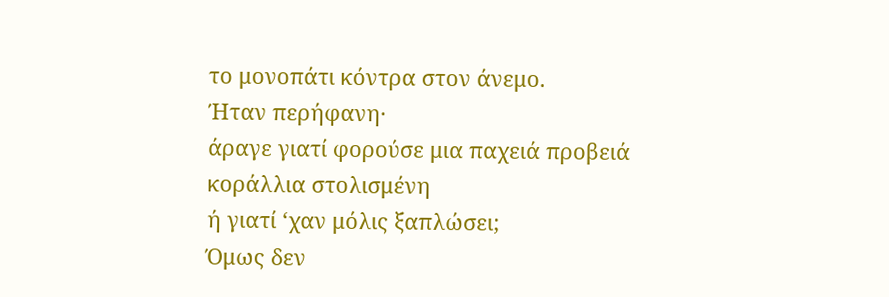το μονοπάτι κόντρα στον άνεμο.
Ήταν περήφανη·
άραγε γιατί φορούσε μια παχειά προβειά
κοράλλια στολισμένη
ή γιατί ‘χαν μόλις ξαπλώσει;
Όμως δεν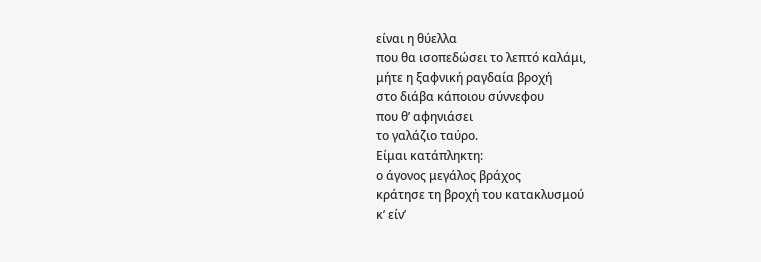είναι η θύελλα
που θα ισοπεδώσει το λεπτό καλάμι,
μήτε η ξαφνική ραγδαία βροχή
στο διάβα κάποιου σύννεφου
που θ’ αφηνιάσει
το γαλάζιο ταύρο.
Είμαι κατάπληκτη:
ο άγονος μεγάλος βράχος
κράτησε τη βροχή του κατακλυσμού
κ’ είν’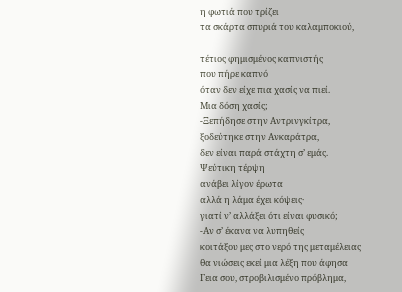η φωτιά που τρίζει
τα σκάρτα σπυριά του καλαμποκιού,

τέτιος φημισμένος καπνιστής
που πήρε καπνό
όταν δεν είχε πια χασίς να πιεί.
Μια δόση χασίς;
-Ξεπήδησε στην Αντρινγκίτρα,
ξοδεύτηκε στην Ανκαράτρα,
δεν είναι παρά στάχτη σ’ εμάς.
Ψεύτικη τέρψη
ανάβει λίγον έρωτα
αλλά η λάμα έχει κόψεις·
γιατί ν’ αλλάξει ότι είναι φυσικό;
-Αν σ’ έκανα να λυπηθείς
κοιτάξου μες στο νερό της μεταμέλειας
θα νιώσεις εκεί μια λέξη που άφησα
Γεια σου, στροβιλισμένο πρόβλημα,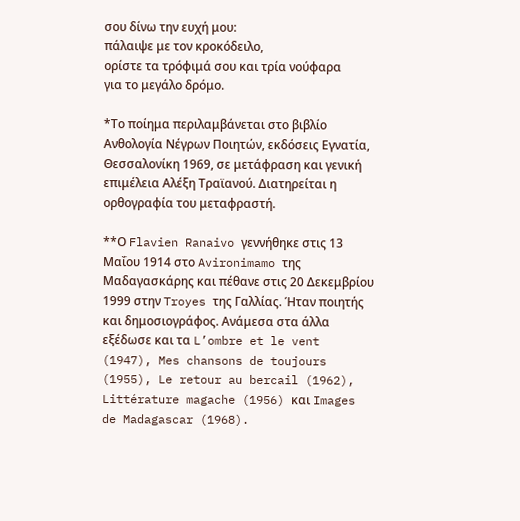σου δίνω την ευχή μου:
πάλαιψε με τον κροκόδειλο,
ορίστε τα τρόφιμά σου και τρία νούφαρα
για το μεγάλο δρόμο.

*Το ποίημα περιλαμβάνεται στο βιβλίο Ανθολογία Νέγρων Ποιητών, εκδόσεις Εγνατία, Θεσσαλονίκη 1969, σε μετάφραση και γενική επιμέλεια Αλέξη Τραϊανού. Διατηρείται η ορθογραφία του μεταφραστή.

**Ο Flavien Ranaivo γεννήθηκε στις 13 Μαΐου 1914 στο Avironimamo της Μαδαγασκάρης και πέθανε στις 20 Δεκεμβρίου 1999 στην Troyes της Γαλλίας. Ήταν ποιητής και δημοσιογράφος. Ανάμεσα στα άλλα εξέδωσε και τα L’ombre et le vent (1947), Mes chansons de toujours (1955), Le retour au bercail (1962), Littérature magache (1956) και Images de Madagascar (1968).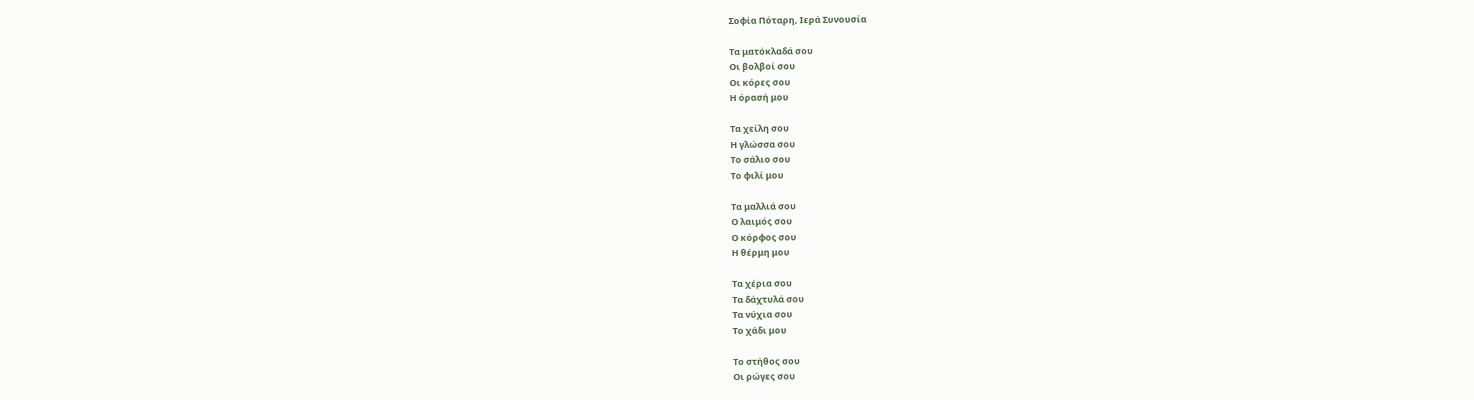Σοφία Πόταρη, Ιερά Συνουσία

Τα ματόκλαδά σου
Οι βολβοί σου
Οι κόρες σου
Η όρασή μου

Τα χείλη σου
Η γλώσσα σου
Το σάλιο σου
Το φιλί μου

Τα μαλλιά σου
Ο λαιμός σου
Ο κόρφος σου
Η θέρμη μου

Τα χέρια σου
Τα δάχτυλά σου
Τα νύχια σου
Το χάδι μου

Το στήθος σου
Οι ρώγες σου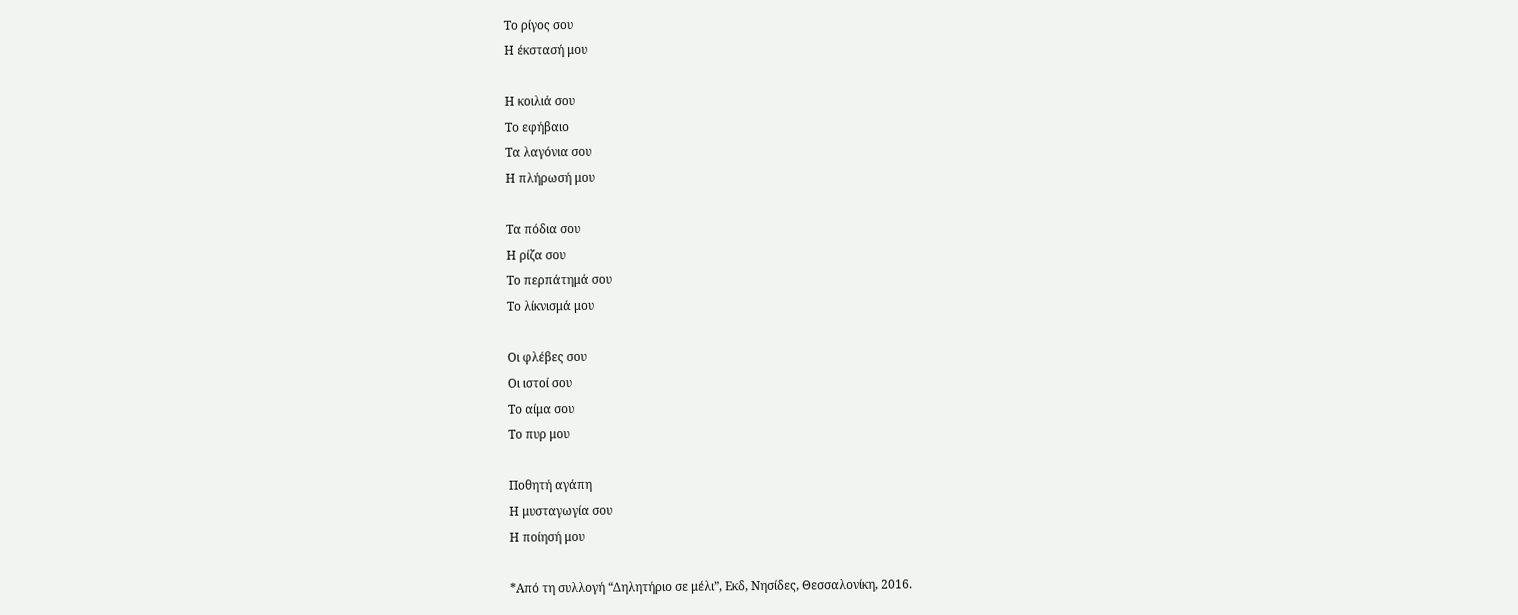Το ρίγος σου
Η έκστασή μου

Η κοιλιά σου
Το εφήβαιο
Τα λαγόνια σου
Η πλήρωσή μου

Τα πόδια σου
Η ρίζα σου
Το περπάτημά σου
Το λίκνισμά μου

Οι φλέβες σου
Οι ιστοί σου
Το αίμα σου
Το πυρ μου

Ποθητή αγάπη
Η μυσταγωγία σου
Η ποίησή μου

*Από τη συλλογή “Δηλητήριο σε μέλι”, Εκδ, Νησίδες, Θεσσαλονίκη, 2016.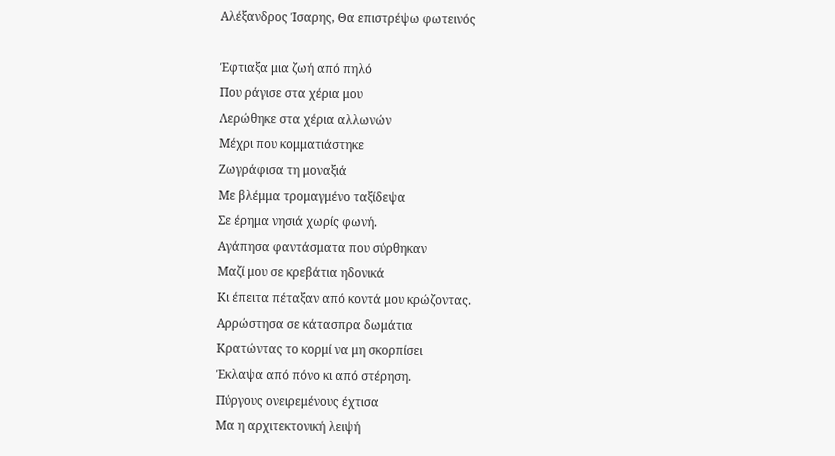Αλέξανδρος Ίσαρης, Θα επιστρέψω φωτεινός

Έφτιαξα μια ζωή από πηλό
Που ράγισε στα χέρια μου
Λερώθηκε στα χέρια αλλωνών
Μέχρι που κομματιάστηκε
Ζωγράφισα τη μοναξιά
Με βλέμμα τρομαγμένο ταξίδεψα
Σε έρημα νησιά χωρίς φωνή.
Αγάπησα φαντάσματα που σύρθηκαν
Μαζί μου σε κρεβάτια ηδονικά
Κι έπειτα πέταξαν από κοντά μου κρώζοντας.
Αρρώστησα σε κάτασπρα δωμάτια
Κρατώντας το κορμί να μη σκορπίσει
Έκλαψα από πόνο κι από στέρηση.
Πύργους ονειρεμένους έχτισα
Μα η αρχιτεκτονική λειψή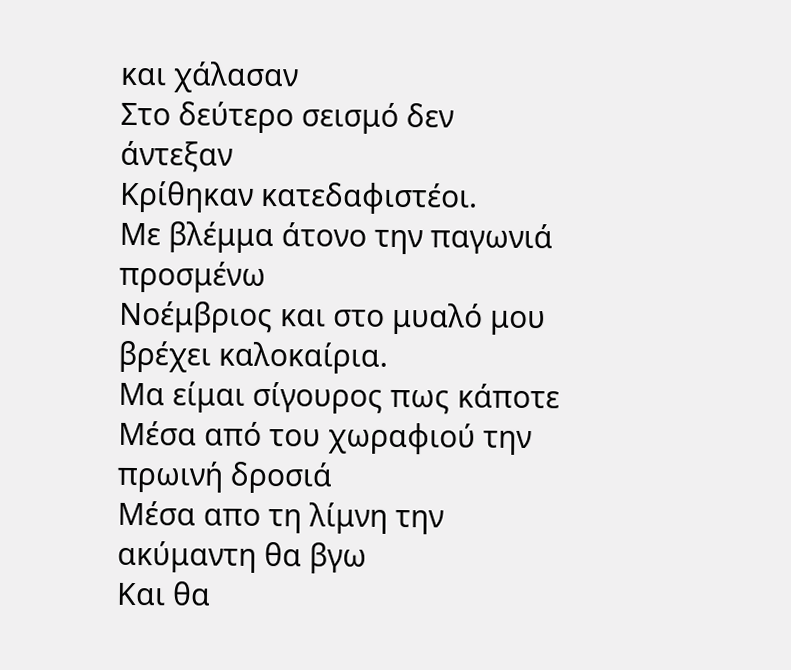και χάλασαν
Στο δεύτερο σεισμό δεν άντεξαν
Κρίθηκαν κατεδαφιστέοι.
Με βλέμμα άτονο την παγωνιά προσμένω
Νοέμβριος και στο μυαλό μου βρέχει καλοκαίρια.
Μα είμαι σίγουρος πως κάποτε
Μέσα από του χωραφιού την πρωινή δροσιά
Μέσα απο τη λίμνη την ακύμαντη θα βγω
Και θα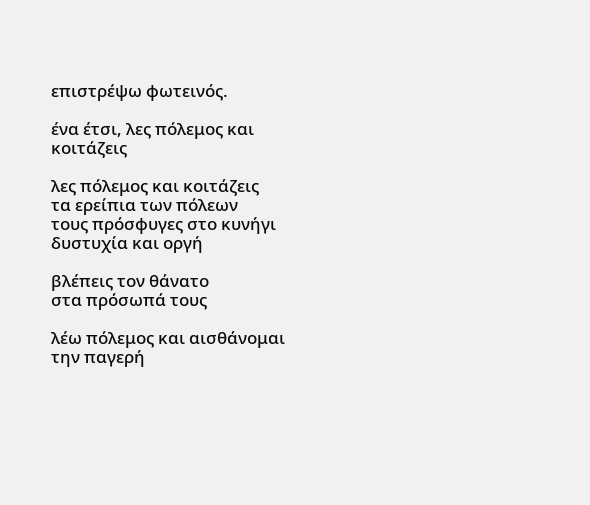επιστρέψω φωτεινός.

ένα έτσι, λες πόλεμος και κοιτάζεις

λες πόλεμος και κοιτάζεις
τα ερείπια των πόλεων
τους πρόσφυγες στο κυνήγι
δυστυχία και οργή

βλέπεις τον θάνατο
στα πρόσωπά τους

λέω πόλεμος και αισθάνομαι
την παγερή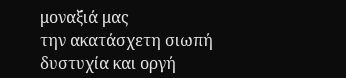μοναξιά μας
την ακατάσχετη σιωπή
δυστυχία και οργή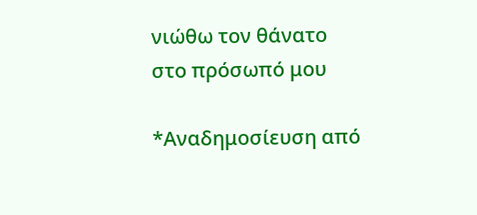νιώθω τον θάνατο
στο πρόσωπό μου

*Αναδημοσίευση από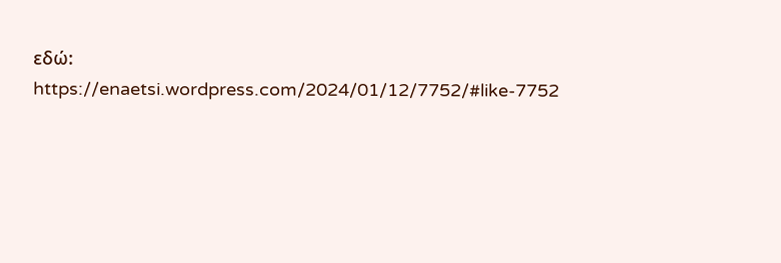εδώ: https://enaetsi.wordpress.com/2024/01/12/7752/#like-7752